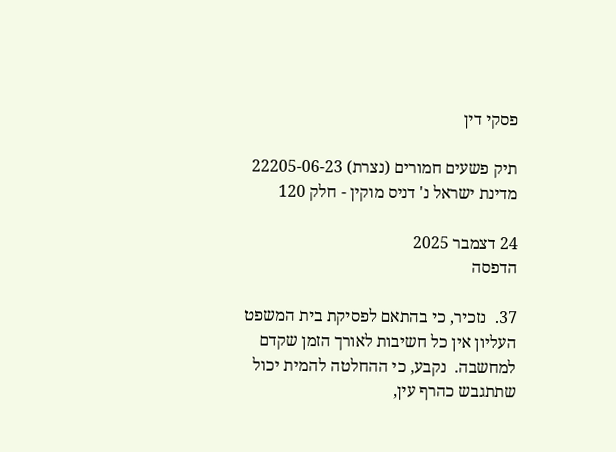פסקי דין

תיק פשעים חמורים (נצרת) 22205-06-23 מדינת ישראל נ' דניס מוקין - חלק 120

24 דצמבר 2025
הדפסה

37.  נזכיר, כי בהתאם לפסיקת בית המשפט העליון אין כל חשיבות לאורך הזמן שקדם למחשבה.  נקבע, כי ההחלטה להמית יכול שתתגבש כהרף עין,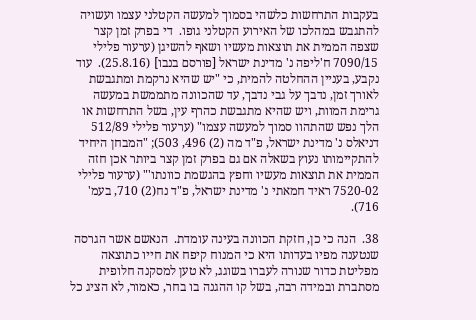בעקבות התרחשות כלשהי בסמוך למעשה הקטלני עצמו ועשויה להתגבש במהלכו של האירוע הקטלני גופו.  די בפרק זמן קצר שצפה הממית את תוצאות מעשיו ושאף להשיגן (ערעור פלילי 7090/15 ח'ליפה נ' מדינת ישראל [פורסם בנבו] (25.8.16).  עוד נקבע, בעניין ההחלטה להמית, כי "יש שהיא נרקמת ומתגבשת לאורך זמן, נדבך על גבי נדבך, עד שהכוונה מתממשת במעשה גרימת המוות, ויש שהיא מתגבשת כהרף עין, בשל התרחשות או הלך נפש שהתהוו סמוך למעשה עצמו" (ערעור פלילי 512/89 דניאלס נ' מדינת ישראל, פ"ד מה (2) 496, 503); "המבחן היחיד להתקיימותו נעוץ בשאלה אם גם בפרק זמן קצר ביותר אכן חזה הממית את תוצאות מעשיו וחפץ בהגשמת כוונתו'" (ערעור פלילי 7520-02 ראיד חמאתי נ' מדינת ישראל, פ"ד נח(2) 710, בעמ' 716).

38.  הנה כי כן, חזקת הכוונה בעינה עומדת.  הנאשם אשר הגרסה שנטענה מפיו בעדותו היא כי המנוח קיפח את חייו כתוצאה מפליטת כדור שנורה לעברו בשוגג, לא טען למסקנה חלופית מסתברת ובמידה רבה, בשל קו ההגנה בו בחר, כאמור, לא הציג כל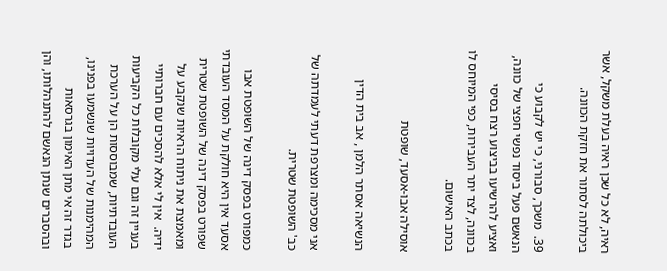ראיה, לא כל שכן ראיה בעלת משקל, אשר ביכולתה לסתור את חזקת הכוונה.

39.  משכך, סבורני, כי יש לקבוע כי הנאשם פעל ביסוד נפשי חפצי של כוונה, ואציע להרשיעו בביצוע רצח בסיסי בכוונה, לצד יתר העבירות, כפי המיוחס לו בכתב האישום.

אוסילה אבו-אסעד, שופטת

הנשיאה אסתר הלמן , אב בית הדין

אני מסכימה ומצרפת דעתי לעמדתה של כב' השופטת שטרית.

כמפורט בפסק דינה של השופטת אבו אסעד אין היא חולקת על המסד העובדתי שפורט בפסק דינה של השופטת שטרית ומאמצת את ניתוח הראיות שנקבע על ידיה.  אין לי אלא להסכים עם חברותיי בעניין זה וגם עלי מקובלות כל הקביעות העובדתיות, שמבוססות הן על הערכת המהימנות של העדויות שנשמעו בפנינו, בגדר זה אי מתן האימון בגרסאות ובהסברים שנתן הנאשם להתנהלותו, והן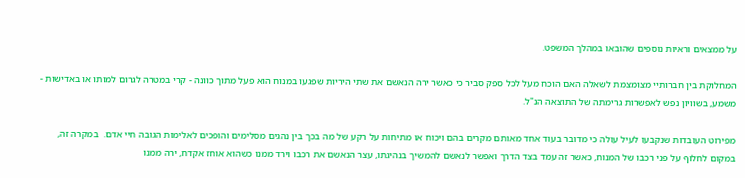על ממצאים וראיות נוספים שהובאו במהלך המשפט.

המחלוקת בין חברותיי מצומצמת לשאלה האם הוכח מעל לכל ספק סביר כי כאשר ירה הנאשם את שתי היריות שפגעו במנוח הוא פעל מתוך כוונה - קרי במטרה לגרום למותו או באדישות - משמע, בשוויון נפש לאפשרות גרימתה של התוצאה הנ"ל.

מפירוט העובדות שנקבעו לעיל עולה כי מדובר בעוד אחד מאותם מקרים בהם ויכוח או מתיחות על רקע של מה בכך בין נהגים מסלימים והופכים לאלימות הגובה חיי אדם.  במקרה זה, במקום לחלוף על פני רכבו של המנוח, כאשר זה עמד בצד הדרך ואפשר לנאשם להמשיך בנהיגתו, עצר הנאשם את רכבו וירד ממנו כשהוא אוחז אקדח, ירה ממנו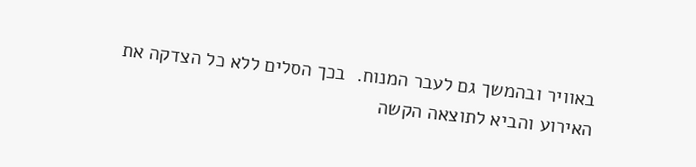באוויר ובהמשך גם לעבר המנוח.  בכך הסלים ללא כל הצדקה את האירוע והביא לתוצאה הקשה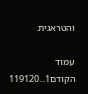והטראגית.

עמוד הקודם1...119120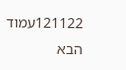121122עמוד הבא